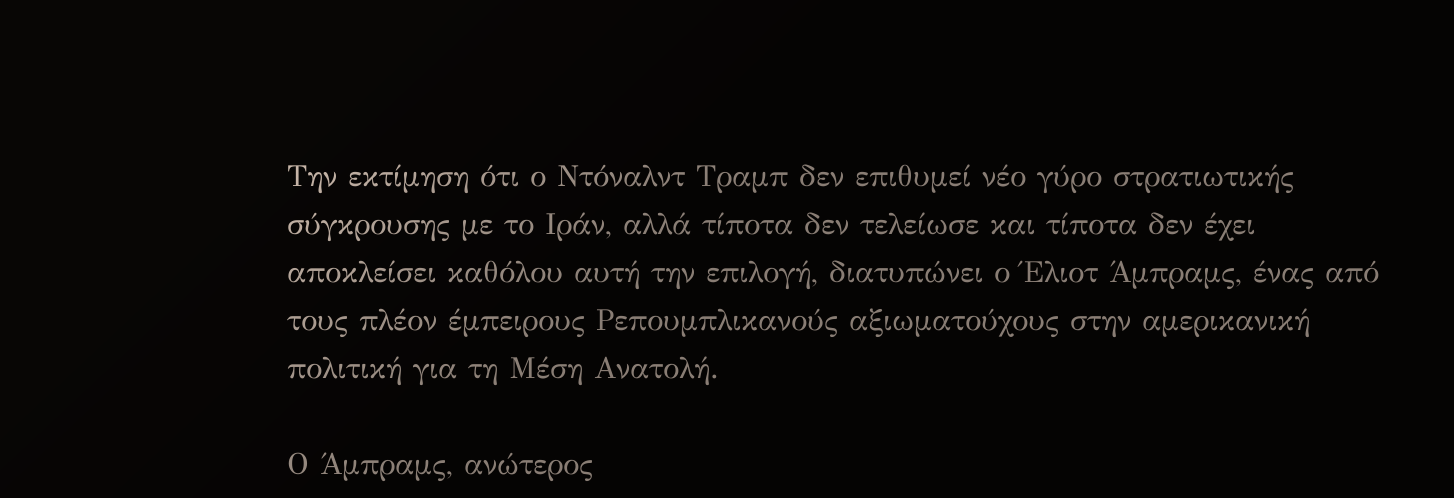Την εκτίμηση ότι ο Ντόναλντ Τραμπ δεν επιθυμεί νέο γύρο στρατιωτικής σύγκρουσης με το Ιράν, αλλά τίποτα δεν τελείωσε και τίποτα δεν έχει αποκλείσει καθόλου αυτή την επιλογή, διατυπώνει ο Έλιοτ Άμπραμς, ένας από τους πλέον έμπειρους Ρεπουμπλικανούς αξιωματούχους στην αμερικανική πολιτική για τη Μέση Ανατολή.

Ο Άμπραμς, ανώτερος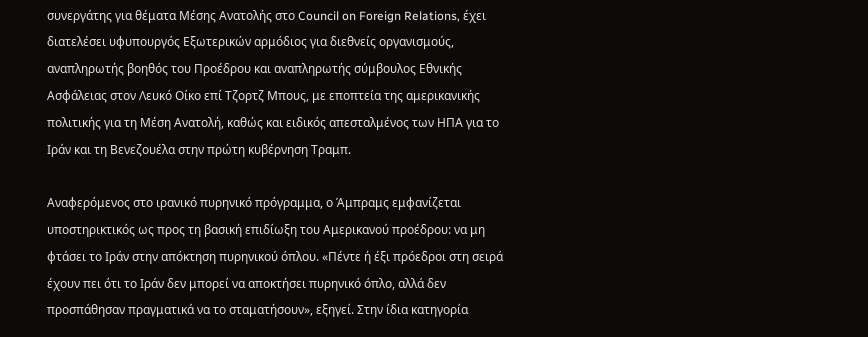συνεργάτης για θέματα Μέσης Ανατολής στο Council on Foreign Relations, έχει διατελέσει υφυπουργός Εξωτερικών αρμόδιος για διεθνείς οργανισμούς, αναπληρωτής βοηθός του Προέδρου και αναπληρωτής σύμβουλος Εθνικής Ασφάλειας στον Λευκό Οίκο επί Τζορτζ Μπους, με εποπτεία της αμερικανικής πολιτικής για τη Μέση Ανατολή, καθώς και ειδικός απεσταλμένος των ΗΠΑ για το Ιράν και τη Βενεζουέλα στην πρώτη κυβέρνηση Τραμπ.

Αναφερόμενος στο ιρανικό πυρηνικό πρόγραμμα, ο Άμπραμς εμφανίζεται υποστηρικτικός ως προς τη βασική επιδίωξη του Αμερικανού προέδρου: να μη φτάσει το Ιράν στην απόκτηση πυρηνικού όπλου. «Πέντε ή έξι πρόεδροι στη σειρά έχουν πει ότι το Ιράν δεν μπορεί να αποκτήσει πυρηνικό όπλο, αλλά δεν προσπάθησαν πραγματικά να το σταματήσουν», εξηγεί. Στην ίδια κατηγορία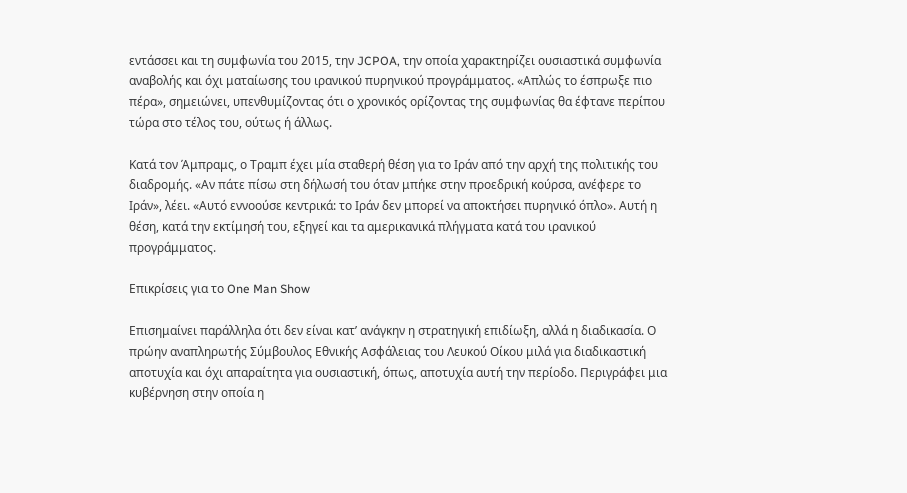εντάσσει και τη συμφωνία του 2015, την JCPOA, την οποία χαρακτηρίζει ουσιαστικά συμφωνία αναβολής και όχι ματαίωσης του ιρανικού πυρηνικού προγράμματος. «Απλώς το έσπρωξε πιο πέρα», σημειώνει, υπενθυμίζοντας ότι ο χρονικός ορίζοντας της συμφωνίας θα έφτανε περίπου τώρα στο τέλος του, ούτως ή άλλως.

Κατά τον Άμπραμς, ο Τραμπ έχει μία σταθερή θέση για το Ιράν από την αρχή της πολιτικής του διαδρομής. «Αν πάτε πίσω στη δήλωσή του όταν μπήκε στην προεδρική κούρσα, ανέφερε το Ιράν», λέει. «Αυτό εννοούσε κεντρικά: το Ιράν δεν μπορεί να αποκτήσει πυρηνικό όπλο». Αυτή η θέση, κατά την εκτίμησή του, εξηγεί και τα αμερικανικά πλήγματα κατά του ιρανικού προγράμματος.

Επικρίσεις για το One Man Show

Επισημαίνει παράλληλα ότι δεν είναι κατ’ ανάγκην η στρατηγική επιδίωξη, αλλά η διαδικασία. Ο πρώην αναπληρωτής Σύμβουλος Εθνικής Ασφάλειας του Λευκού Οίκου μιλά για διαδικαστική αποτυχία και όχι απαραίτητα για ουσιαστική, όπως, αποτυχία αυτή την περίοδο. Περιγράφει μια κυβέρνηση στην οποία η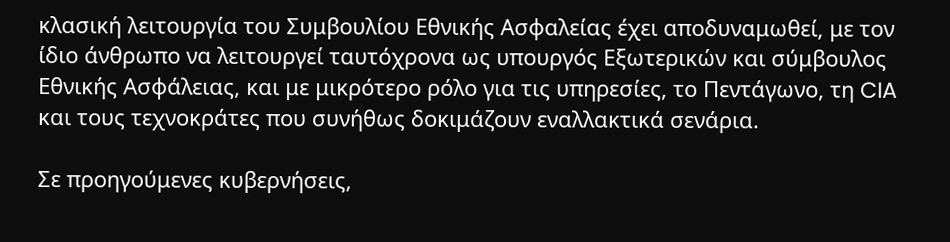κλασική λειτουργία του Συμβουλίου Εθνικής Ασφαλείας έχει αποδυναμωθεί, με τον ίδιο άνθρωπο να λειτουργεί ταυτόχρονα ως υπουργός Εξωτερικών και σύμβουλος Εθνικής Ασφάλειας, και με μικρότερο ρόλο για τις υπηρεσίες, το Πεντάγωνο, τη CIA και τους τεχνοκράτες που συνήθως δοκιμάζουν εναλλακτικά σενάρια.

Σε προηγούμενες κυβερνήσεις,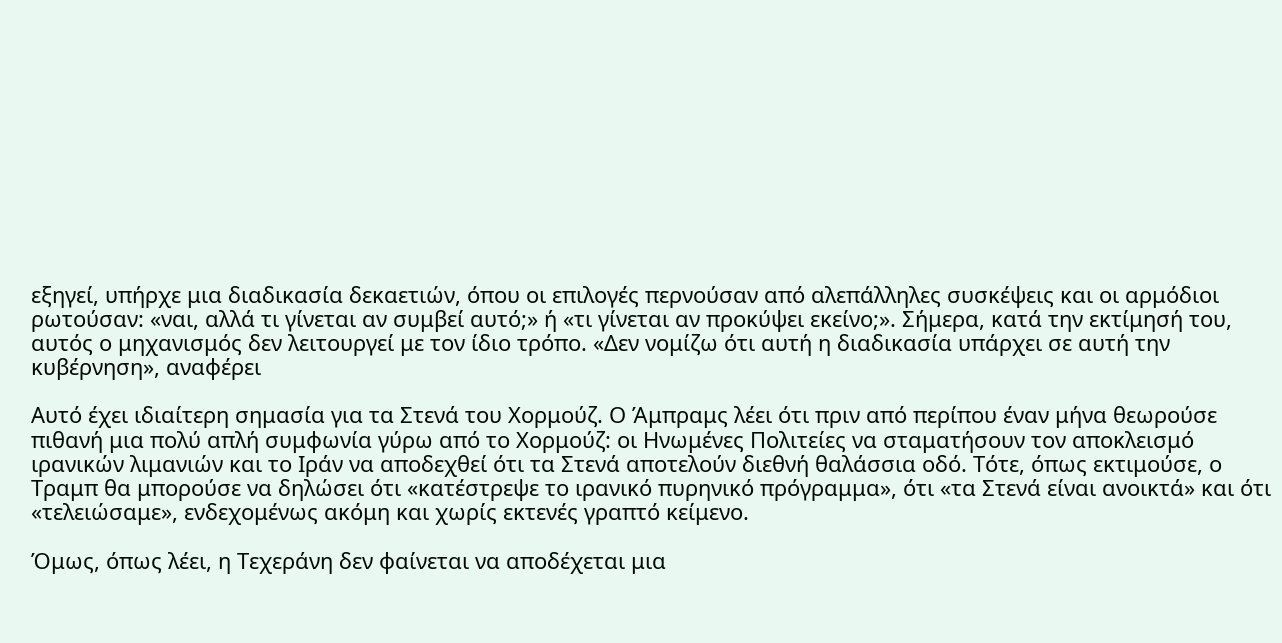εξηγεί, υπήρχε μια διαδικασία δεκαετιών, όπου οι επιλογές περνούσαν από αλεπάλληλες συσκέψεις και οι αρμόδιοι ρωτούσαν: «ναι, αλλά τι γίνεται αν συμβεί αυτό;» ή «τι γίνεται αν προκύψει εκείνο;». Σήμερα, κατά την εκτίμησή του, αυτός ο μηχανισμός δεν λειτουργεί με τον ίδιο τρόπο. «Δεν νομίζω ότι αυτή η διαδικασία υπάρχει σε αυτή την κυβέρνηση», αναφέρει

Αυτό έχει ιδιαίτερη σημασία για τα Στενά του Χορμούζ. Ο Άμπραμς λέει ότι πριν από περίπου έναν μήνα θεωρούσε πιθανή μια πολύ απλή συμφωνία γύρω από το Χορμούζ: οι Ηνωμένες Πολιτείες να σταματήσουν τον αποκλεισμό ιρανικών λιμανιών και το Ιράν να αποδεχθεί ότι τα Στενά αποτελούν διεθνή θαλάσσια οδό. Τότε, όπως εκτιμούσε, ο Τραμπ θα μπορούσε να δηλώσει ότι «κατέστρεψε το ιρανικό πυρηνικό πρόγραμμα», ότι «τα Στενά είναι ανοικτά» και ότι «τελειώσαμε», ενδεχομένως ακόμη και χωρίς εκτενές γραπτό κείμενο.

Όμως, όπως λέει, η Τεχεράνη δεν φαίνεται να αποδέχεται μια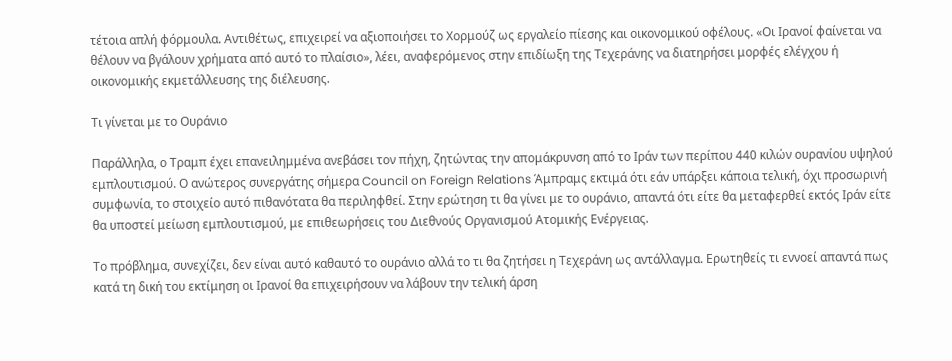τέτοια απλή φόρμουλα. Αντιθέτως, επιχειρεί να αξιοποιήσει το Χορμούζ ως εργαλείο πίεσης και οικονομικού οφέλους. «Οι Ιρανοί φαίνεται να θέλουν να βγάλουν χρήματα από αυτό το πλαίσιο», λέει, αναφερόμενος στην επιδίωξη της Τεχεράνης να διατηρήσει μορφές ελέγχου ή οικονομικής εκμετάλλευσης της διέλευσης.

Τι γίνεται με το Ουράνιο

Παράλληλα, ο Τραμπ έχει επανειλημμένα ανεβάσει τον πήχη, ζητώντας την απομάκρυνση από το Ιράν των περίπου 440 κιλών ουρανίου υψηλού εμπλουτισμού. Ο ανώτερος συνεργάτης σήμερα Council on Foreign Relations Άμπραμς εκτιμά ότι εάν υπάρξει κάποια τελική, όχι προσωρινή συμφωνία, το στοιχείο αυτό πιθανότατα θα περιληφθεί. Στην ερώτηση τι θα γίνει με το ουράνιο, απαντά ότι είτε θα μεταφερθεί εκτός Ιράν είτε θα υποστεί μείωση εμπλουτισμού, με επιθεωρήσεις του Διεθνούς Οργανισμού Ατομικής Ενέργειας.

Το πρόβλημα, συνεχίζει, δεν είναι αυτό καθαυτό το ουράνιο αλλά το τι θα ζητήσει η Τεχεράνη ως αντάλλαγμα. Ερωτηθείς τι εννοεί απαντά πως κατά τη δική του εκτίμηση οι Ιρανοί θα επιχειρήσουν να λάβουν την τελική άρση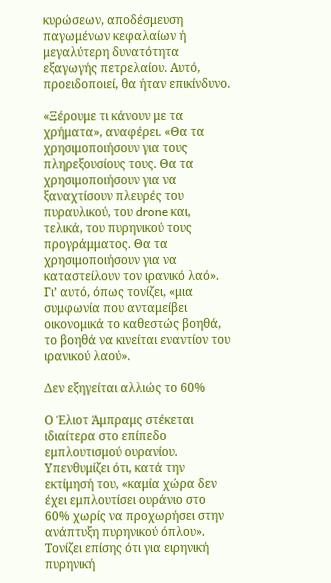κυρώσεων, αποδέσμευση παγωμένων κεφαλαίων ή μεγαλύτερη δυνατότητα εξαγωγής πετρελαίου. Αυτό, προειδοποιεί, θα ήταν επικίνδυνο.

«Ξέρουμε τι κάνουν με τα χρήματα», αναφέρει. «Θα τα χρησιμοποιήσουν για τους πληρεξουσίους τους. Θα τα χρησιμοποιήσουν για να ξαναχτίσουν πλευρές του πυραυλικού, του drone και, τελικά, του πυρηνικού τους προγράμματος. Θα τα χρησιμοποιήσουν για να καταστείλουν τον ιρανικό λαό». Γι’ αυτό, όπως τονίζει, «μια συμφωνία που ανταμείβει οικονομικά το καθεστώς βοηθά, το βοηθά να κινείται εναντίον του ιρανικού λαού».

Δεν εξηγείται αλλιώς το 60%

Ο Έλιοτ Άμπραμς στέκεται ιδιαίτερα στο επίπεδο εμπλουτισμού ουρανίου. Υπενθυμίζει ότι, κατά την εκτίμησή του, «καμία χώρα δεν έχει εμπλουτίσει ουράνιο στο 60% χωρίς να προχωρήσει στην ανάπτυξη πυρηνικού όπλου». Τονίζει επίσης ότι για ειρηνική πυρηνική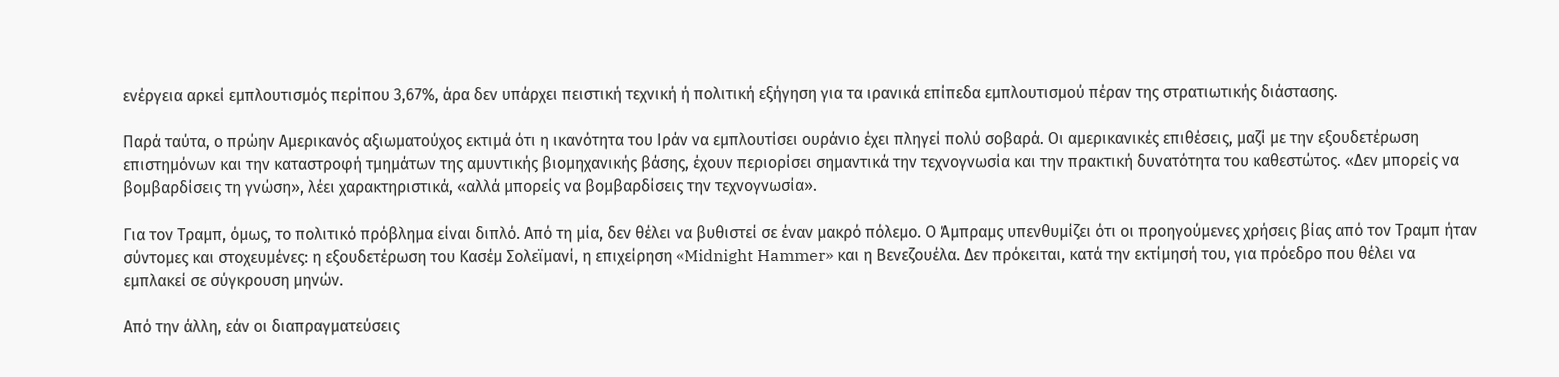ενέργεια αρκεί εμπλουτισμός περίπου 3,67%, άρα δεν υπάρχει πειστική τεχνική ή πολιτική εξήγηση για τα ιρανικά επίπεδα εμπλουτισμού πέραν της στρατιωτικής διάστασης.

Παρά ταύτα, ο πρώην Αμερικανός αξιωματούχος εκτιμά ότι η ικανότητα του Ιράν να εμπλουτίσει ουράνιο έχει πληγεί πολύ σοβαρά. Οι αμερικανικές επιθέσεις, μαζί με την εξουδετέρωση επιστημόνων και την καταστροφή τμημάτων της αμυντικής βιομηχανικής βάσης, έχουν περιορίσει σημαντικά την τεχνογνωσία και την πρακτική δυνατότητα του καθεστώτος. «Δεν μπορείς να βομβαρδίσεις τη γνώση», λέει χαρακτηριστικά, «αλλά μπορείς να βομβαρδίσεις την τεχνογνωσία».

Για τον Τραμπ, όμως, το πολιτικό πρόβλημα είναι διπλό. Από τη μία, δεν θέλει να βυθιστεί σε έναν μακρό πόλεμο. Ο Άμπραμς υπενθυμίζει ότι οι προηγούμενες χρήσεις βίας από τον Τραμπ ήταν σύντομες και στοχευμένες: η εξουδετέρωση του Κασέμ Σολεϊμανί, η επιχείρηση «Midnight Hammer» και η Βενεζουέλα. Δεν πρόκειται, κατά την εκτίμησή του, για πρόεδρο που θέλει να εμπλακεί σε σύγκρουση μηνών.

Από την άλλη, εάν οι διαπραγματεύσεις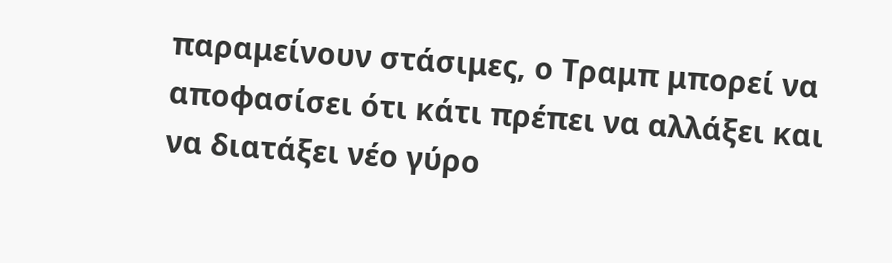παραμείνουν στάσιμες, ο Τραμπ μπορεί να αποφασίσει ότι κάτι πρέπει να αλλάξει και να διατάξει νέο γύρο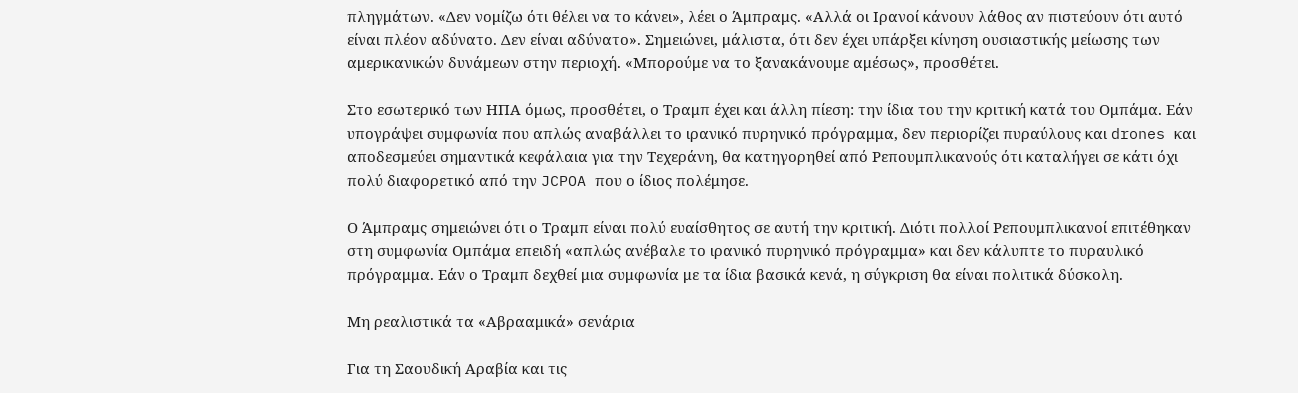πληγμάτων. «Δεν νομίζω ότι θέλει να το κάνει», λέει ο Άμπραμς. «Αλλά οι Ιρανοί κάνουν λάθος αν πιστεύουν ότι αυτό είναι πλέον αδύνατο. Δεν είναι αδύνατο». Σημειώνει, μάλιστα, ότι δεν έχει υπάρξει κίνηση ουσιαστικής μείωσης των αμερικανικών δυνάμεων στην περιοχή. «Μπορούμε να το ξανακάνουμε αμέσως», προσθέτει.

Στο εσωτερικό των ΗΠΑ όμως, προσθέτει, ο Τραμπ έχει και άλλη πίεση: την ίδια του την κριτική κατά του Ομπάμα. Εάν υπογράψει συμφωνία που απλώς αναβάλλει το ιρανικό πυρηνικό πρόγραμμα, δεν περιορίζει πυραύλους και drones και αποδεσμεύει σημαντικά κεφάλαια για την Τεχεράνη, θα κατηγορηθεί από Ρεπουμπλικανούς ότι καταλήγει σε κάτι όχι πολύ διαφορετικό από την JCPOA που ο ίδιος πολέμησε.

Ο Άμπραμς σημειώνει ότι ο Τραμπ είναι πολύ ευαίσθητος σε αυτή την κριτική. Διότι πολλοί Ρεπουμπλικανοί επιτέθηκαν στη συμφωνία Ομπάμα επειδή «απλώς ανέβαλε το ιρανικό πυρηνικό πρόγραμμα» και δεν κάλυπτε το πυραυλικό πρόγραμμα. Εάν ο Τραμπ δεχθεί μια συμφωνία με τα ίδια βασικά κενά, η σύγκριση θα είναι πολιτικά δύσκολη.

Μη ρεαλιστικά τα «Αβρααμικά» σενάρια

Για τη Σαουδική Αραβία και τις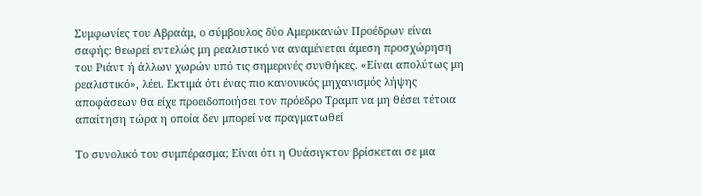Συμφωνίες του Αβραάμ, ο σύμβουλος δύο Αμερικανών Προέδρων είναι σαφής: θεωρεί εντελώς μη ρεαλιστικό να αναμένεται άμεση προσχώρηση του Ριάντ ή άλλων χωρών υπό τις σημερινές συνθήκες. «Είναι απολύτως μη ρεαλιστικό», λέει. Εκτιμά ότι ένας πιο κανονικός μηχανισμός λήψης αποφάσεων θα είχε προειδοποιήσει τον πρόεδρο Τραμπ να μη θέσει τέτοια απαίτηση τώρα η οποία δεν μπορεί να πραγματωθεί

Το συνολικό του συμπέρασμα; Είναι ότι η Ουάσιγκτον βρίσκεται σε μια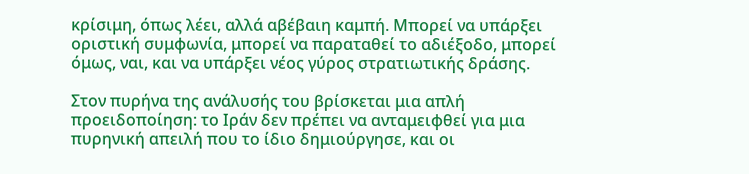κρίσιμη, όπως λέει, αλλά αβέβαιη καμπή. Μπορεί να υπάρξει οριστική συμφωνία, μπορεί να παραταθεί το αδιέξοδο, μπορεί όμως, ναι, και να υπάρξει νέος γύρος στρατιωτικής δράσης.

Στον πυρήνα της ανάλυσής του βρίσκεται μια απλή προειδοποίηση: το Ιράν δεν πρέπει να ανταμειφθεί για μια πυρηνική απειλή που το ίδιο δημιούργησε, και οι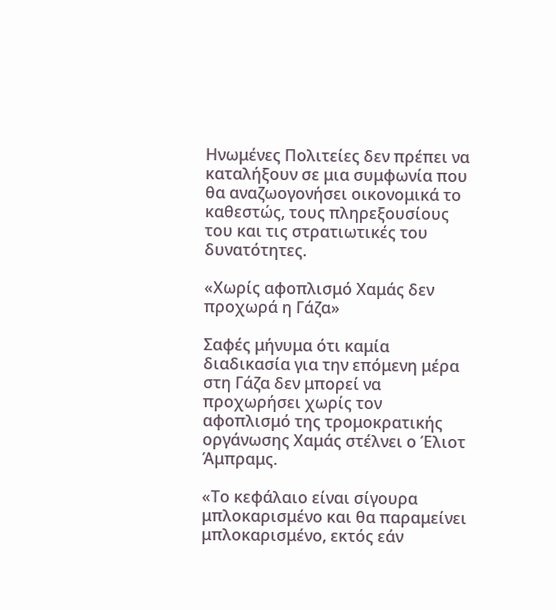Ηνωμένες Πολιτείες δεν πρέπει να καταλήξουν σε μια συμφωνία που θα αναζωογονήσει οικονομικά το καθεστώς, τους πληρεξουσίους του και τις στρατιωτικές του δυνατότητες.

«Χωρίς αφοπλισμό Χαμάς δεν προχωρά η Γάζα»

Σαφές μήνυμα ότι καμία διαδικασία για την επόμενη μέρα στη Γάζα δεν μπορεί να προχωρήσει χωρίς τον αφοπλισμό της τρομοκρατικής οργάνωσης Χαμάς στέλνει ο Έλιοτ Άμπραμς.

«Το κεφάλαιο είναι σίγουρα μπλοκαρισμένο και θα παραμείνει μπλοκαρισμένο, εκτός εάν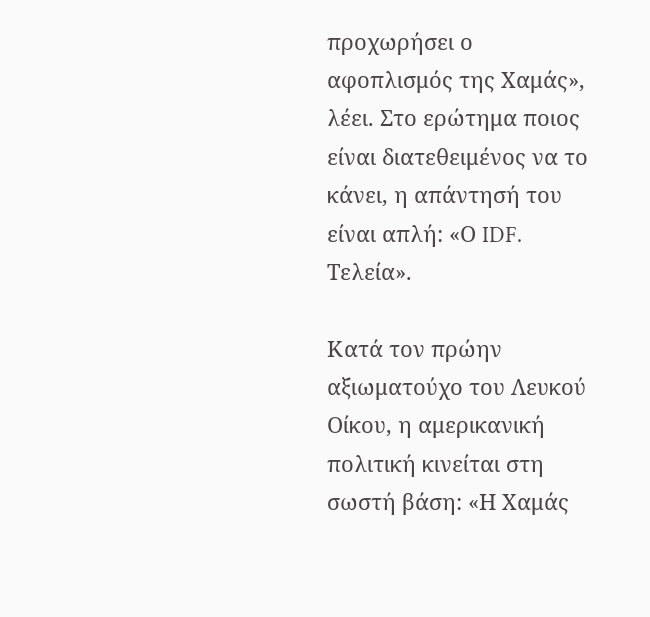προχωρήσει ο αφοπλισμός της Χαμάς», λέει. Στο ερώτημα ποιος είναι διατεθειμένος να το κάνει, η απάντησή του είναι απλή: «Ο IDF. Τελεία».

Κατά τον πρώην αξιωματούχο του Λευκού Οίκου, η αμερικανική πολιτική κινείται στη σωστή βάση: «Η Χαμάς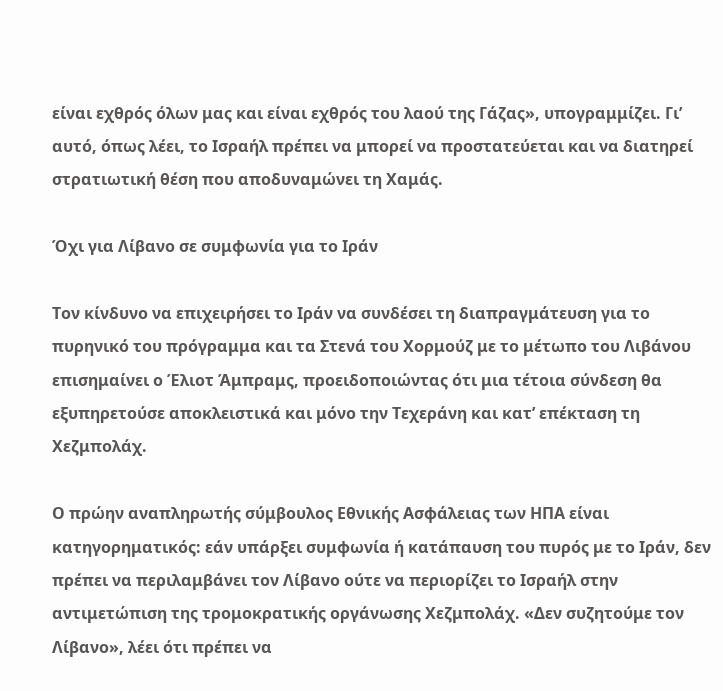είναι εχθρός όλων μας και είναι εχθρός του λαού της Γάζας», υπογραμμίζει. Γι’ αυτό, όπως λέει, το Ισραήλ πρέπει να μπορεί να προστατεύεται και να διατηρεί στρατιωτική θέση που αποδυναμώνει τη Χαμάς.

Όχι για Λίβανο σε συμφωνία για το Ιράν

Τον κίνδυνο να επιχειρήσει το Ιράν να συνδέσει τη διαπραγμάτευση για το πυρηνικό του πρόγραμμα και τα Στενά του Χορμούζ με το μέτωπο του Λιβάνου επισημαίνει ο Έλιοτ Άμπραμς, προειδοποιώντας ότι μια τέτοια σύνδεση θα εξυπηρετούσε αποκλειστικά και μόνο την Τεχεράνη και κατ’ επέκταση τη Χεζμπολάχ.

Ο πρώην αναπληρωτής σύμβουλος Εθνικής Ασφάλειας των ΗΠΑ είναι κατηγορηματικός: εάν υπάρξει συμφωνία ή κατάπαυση του πυρός με το Ιράν, δεν πρέπει να περιλαμβάνει τον Λίβανο ούτε να περιορίζει το Ισραήλ στην αντιμετώπιση της τρομοκρατικής οργάνωσης Χεζμπολάχ. «Δεν συζητούμε τον Λίβανο», λέει ότι πρέπει να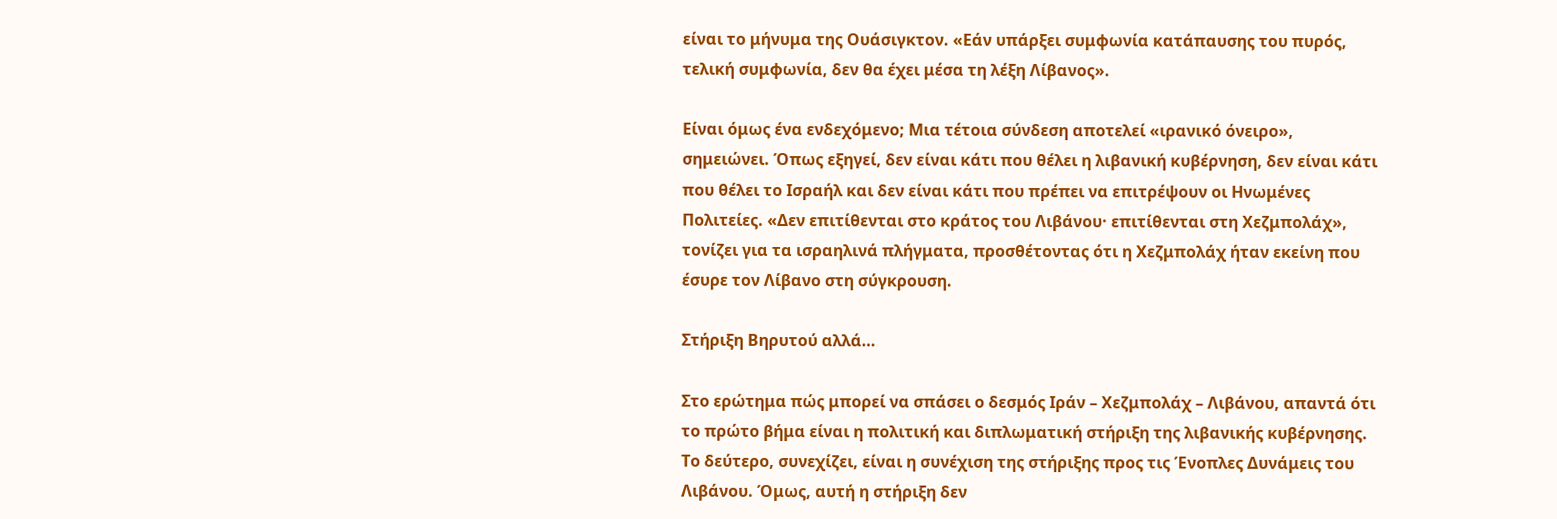είναι το μήνυμα της Ουάσιγκτον. «Εάν υπάρξει συμφωνία κατάπαυσης του πυρός, τελική συμφωνία, δεν θα έχει μέσα τη λέξη Λίβανος».

Είναι όμως ένα ενδεχόμενο; Μια τέτοια σύνδεση αποτελεί «ιρανικό όνειρο», σημειώνει. Όπως εξηγεί, δεν είναι κάτι που θέλει η λιβανική κυβέρνηση, δεν είναι κάτι που θέλει το Ισραήλ και δεν είναι κάτι που πρέπει να επιτρέψουν οι Ηνωμένες Πολιτείες. «Δεν επιτίθενται στο κράτος του Λιβάνου· επιτίθενται στη Χεζμπολάχ», τονίζει για τα ισραηλινά πλήγματα, προσθέτοντας ότι η Χεζμπολάχ ήταν εκείνη που έσυρε τον Λίβανο στη σύγκρουση.

Στήριξη Βηρυτού αλλά…

Στο ερώτημα πώς μπορεί να σπάσει ο δεσμός Ιράν – Χεζμπολάχ – Λιβάνου, απαντά ότι το πρώτο βήμα είναι η πολιτική και διπλωματική στήριξη της λιβανικής κυβέρνησης. Το δεύτερο, συνεχίζει, είναι η συνέχιση της στήριξης προς τις Ένοπλες Δυνάμεις του Λιβάνου. Όμως, αυτή η στήριξη δεν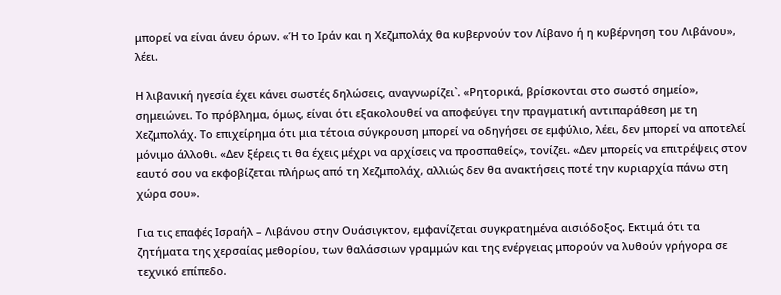μπορεί να είναι άνευ όρων. «Ή το Ιράν και η Χεζμπολάχ θα κυβερνούν τον Λίβανο ή η κυβέρνηση του Λιβάνου», λέει.

Η λιβανική ηγεσία έχει κάνει σωστές δηλώσεις, αναγνωρίζει`. «Ρητορικά, βρίσκονται στο σωστό σημείο», σημειώνει. Το πρόβλημα, όμως, είναι ότι εξακολουθεί να αποφεύγει την πραγματική αντιπαράθεση με τη Χεζμπολάχ. Το επιχείρημα ότι μια τέτοια σύγκρουση μπορεί να οδηγήσει σε εμφύλιο, λέει, δεν μπορεί να αποτελεί μόνιμο άλλοθι. «Δεν ξέρεις τι θα έχεις μέχρι να αρχίσεις να προσπαθείς», τονίζει. «Δεν μπορείς να επιτρέψεις στον εαυτό σου να εκφοβίζεται πλήρως από τη Χεζμπολάχ, αλλιώς δεν θα ανακτήσεις ποτέ την κυριαρχία πάνω στη χώρα σου».

Για τις επαφές Ισραήλ – Λιβάνου στην Ουάσιγκτον, εμφανίζεται συγκρατημένα αισιόδοξος. Εκτιμά ότι τα ζητήματα της χερσαίας μεθορίου, των θαλάσσιων γραμμών και της ενέργειας μπορούν να λυθούν γρήγορα σε τεχνικό επίπεδο.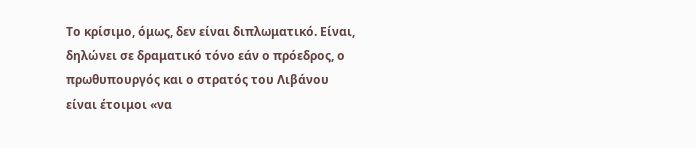Το κρίσιμο, όμως, δεν είναι διπλωματικό. Είναι, δηλώνει σε δραματικό τόνο εάν ο πρόεδρος, ο πρωθυπουργός και ο στρατός του Λιβάνου είναι έτοιμοι «να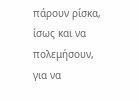πάρουν ρίσκα, ίσως και να πολεμήσουν, για να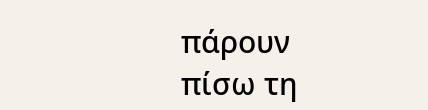πάρουν πίσω τη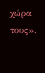χώρα τους».